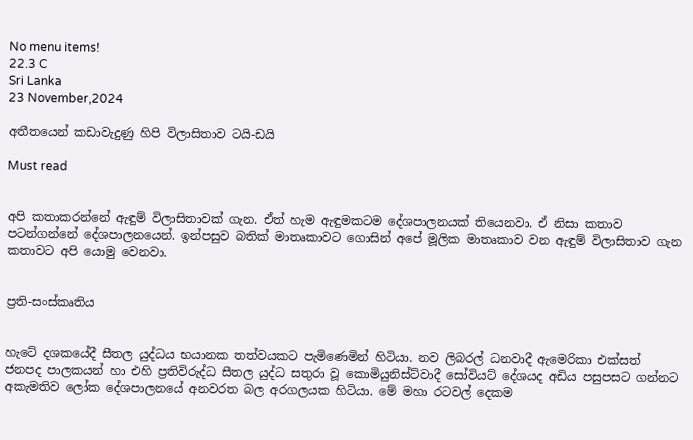No menu items!
22.3 C
Sri Lanka
23 November,2024

අතීතයෙන් කඩාවැදුණු හිපි විලාසිතාව ටයි-ඩයි

Must read


අපි කතාකරන්නේ ඇඳුම් විලාසිතාවක් ගැන. ඒත් හැම ඇඳුමකටම දේශපාලනයක් තියෙනවා. ඒ නිසා කතාව පටන්ගන්නේ දේශපාලනයෙන්. ඉන්පසුව බතික් මාතෘකාවට ගොසින් අපේ මූලික මාතෘකාව වන ඇඳුම් විලාසිතාව ගැන කතාවට අපි යොමු වෙනවා.


ප්‍රති-සංස්කෘතිය


හැටේ දශකයේදී සීතල යුද්ධය භයානක තත්වයකට පැමිණෙමින් හිටියා. නව ලිබරල් ධනවාදී ඇමෙරිකා එක්සත් ජනපද පාලකයන් හා එහි ප්‍රතිවිරුද්ධ සීතල යුද්ධ සතුරා වූ කොමියුනිස්ට්වාදී සෝවියට් දේශයද අඩිය පසුපසට ගන්නට අකැමතිව ලෝක දේශපාලනයේ අනවරත බල අරගලයක හිටියා. මේ මහා රටවල් දෙකම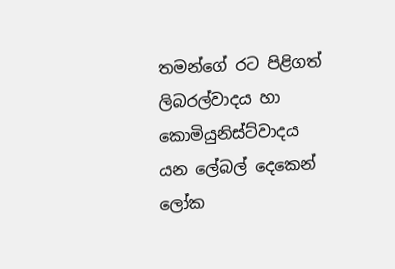තමන්ගේ රට පිළිගත් ලිබරල්වාදය හා කොමියුනිස්ට්වාදය යන ලේබල් දෙකෙන් ලෝක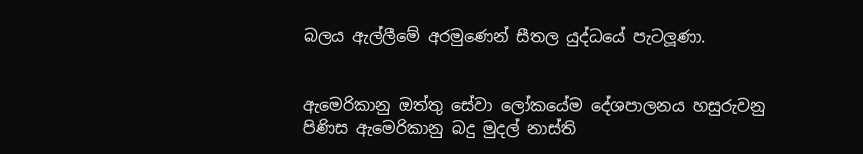බලය ඇල්ලීමේ අරමුණෙන් සීතල යුද්ධයේ පැටලූණා.


ඇමෙරිකානු ඔත්තු සේවා ලෝකයේම දේශපාලනය හසුරුවනු පිණිස ඇමෙරිකානු බදු මුදල් නාස්ති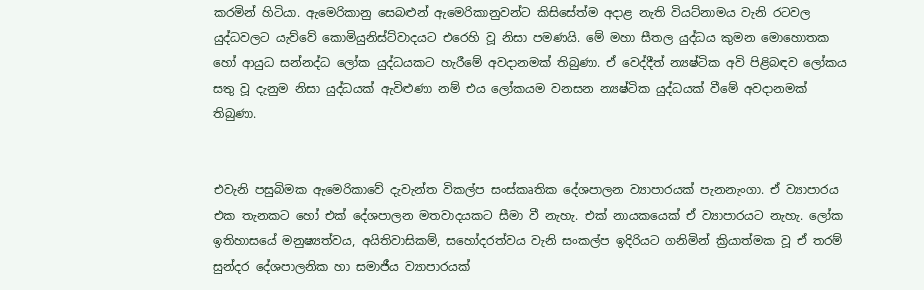කරමින් හිටියා. ඇමෙරිකානු සෙබළුන් ඇමෙරිකානුවන්ට කිසිසේත්ම අදාළ නැති වියට්නාමය වැනි රටවල යුද්ධවලට යැව්වේ කොමියුනිස්ට්වාදයට එරෙහි වූ නිසා පමණයි. මේ මහා සීතල යුද්ධය කුමන මොහොතක හෝ ආයුධ සන්නද්ධ ලෝක යුද්ධයකට හැරීමේ අවදානමක් තිබුණා. ඒ වෙද්දීත් න්‍යෂ්ටික අවි පිළිබඳව ලෝකය සතු වූ දැනුම නිසා යුද්ධයක් ඇවිළුණා නම් එය ලෝකයම වනසන න්‍යෂ්ටික යුද්ධයක් වීමේ අවදානමක් තිබුණා.


එවැනි පසුබිමක ඇමෙරිකාවේ දැවැන්ත විකල්ප සංස්කෘතික දේශපාලන ව්‍යාපාරයක් පැනනැංගා. ඒ ව්‍යාපාරය එක තැනකට හෝ එක් දේශපාලන මතවාදයකට සීමා වී නැහැ. එක් නායකයෙක් ඒ ව්‍යාපාරයට නැහැ. ලෝක ඉතිහාසයේ මනුෂ්‍යත්වය, අයිතිවාසිකම්, සහෝදරත්වය වැනි සංකල්ප ඉදිරියට ගනිමින් ක්‍රියාත්මක වූ ඒ තරම් සුන්දර දේශපාලනික හා සමාජීය ව්‍යාපාරයක්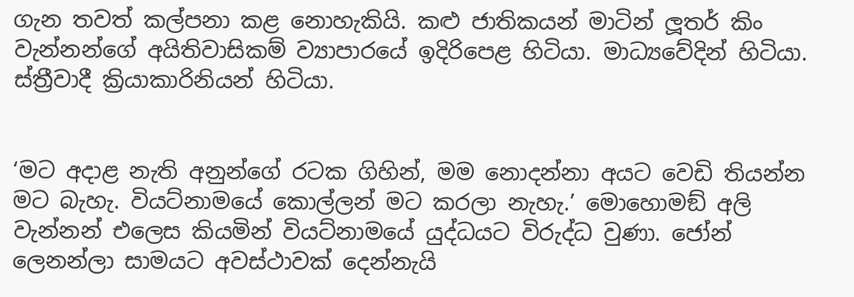ගැන තවත් කල්පනා කළ නොහැකියි. කළු ජාතිකයන් මාටින් ලූතර් කිං වැන්නන්ගේ අයිතිවාසිකම් ව්‍යාපාරයේ ඉදිරිපෙළ හිටියා. මාධ්‍යවේදින් හිටියා. ස්ත්‍රීවාදී ක්‍රියාකාරිනියන් හිටියා.


‘මට අදාළ නැති අනුන්ගේ රටක ගිහින්, මම නොදන්නා අයට වෙඩි තියන්න මට බැහැ. වියට්නාමයේ කොල්ලන් මට කරලා නැහැ.’ මොහොමඞ් අලි වැන්නන් එලෙස කියමින් වියට්නාමයේ යුද්ධයට විරුද්ධ වුණා. ජෝන් ලෙනන්ලා සාමයට අවස්ථාවක් දෙන්නැයි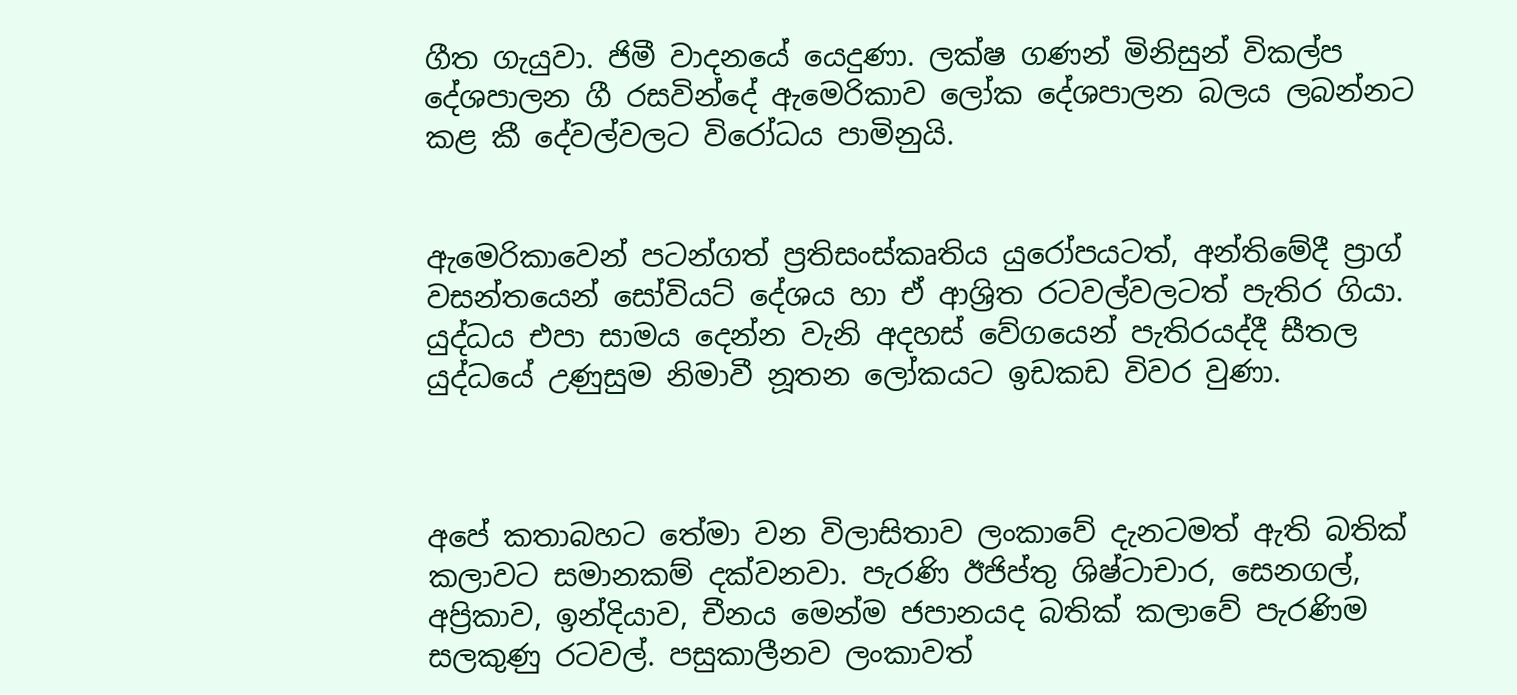ගීත ගැයුවා. ජිමී වාදනයේ යෙදුණා. ලක්ෂ ගණන් මිනිසුන් විකල්ප දේශපාලන ගී රසවින්දේ ඇමෙරිකාව ලෝක දේශපාලන බලය ලබන්නට කළ කී දේවල්වලට විරෝධය පාමිනුයි.


ඇමෙරිකාවෙන් පටන්ගත් ප්‍රතිසංස්කෘතිය යුරෝපයටත්, අන්තිමේදී ප්‍රාග් වසන්තයෙන් සෝවියට් දේශය හා ඒ ආශ්‍රිත රටවල්වලටත් පැතිර ගියා. යුද්ධය එපා සාමය දෙන්න වැනි අදහස් වේගයෙන් පැතිරයද්දී සීතල යුද්ධයේ උණුසුම නිමාවී නූතන ලෝකයට ඉඩකඩ විවර වුණා.



අපේ කතාබහට තේමා වන විලාසිතාව ලංකාවේ දැනටමත් ඇති බතික් කලාවට සමානකම් දක්වනවා. පැරණි ඊජිප්තු ශිෂ්ටාචාර, සෙනගල්, අප්‍රිකාව, ඉන්දියාව, චීනය මෙන්ම ජපානයද බතික් කලාවේ පැරණිම සලකුණු රටවල්. පසුකාලීනව ලංකාවත්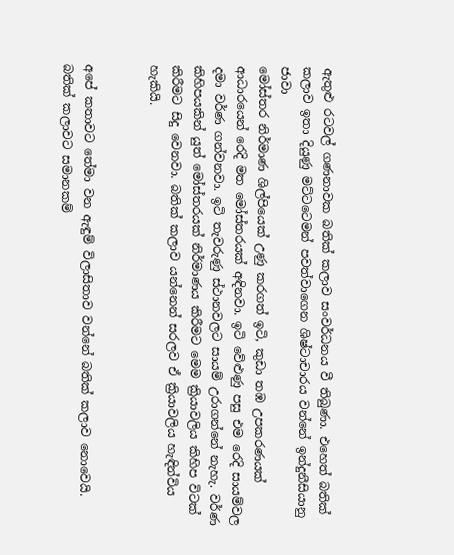ඇතුළු රටවල් ගණනාවක බතික් කලාව සංවර්ධනය වී තිබුණා. එහෙත් බතික් කලාව ඉතා දියුණු මට්ටටෙමන් පවත්වාගෙන ශිෂ්ටාචාරය වන්නේ ඉන්දුනීසියානු ජාවා
මෝස්තර නිර්මාණ ශිල්පියෙක් උණු කරගත් ඉටි, කුඩා තඹ උපකරණයක් ආධාරයෙන් රෙදි මත මෝස්තරයක් අඳිනවා. ඉටි වේළුණු පසු එම රෙදි සායම්වල දමා වර්ණ ගන්වනවා. ඉටි තැවරුණු ස්ථානවලට සායම් උරාගන්නේ නැහැ. වර්ණ කිහිපයකින් යුත් මෝස්තරයක් නිර්මාණය කිරීමට මෙම ක්‍රියාවලිය කිහිප විටක් කිරීමට සිදු වෙනවා. බතික් කලාව යන්නෙන් සරලව ඒ ක්‍රියාවලිය හැඳින්විය හැකියි.


අපේ කතාවට තේමා වන ඇඳුම් විලාසිතාව වන්නේ බතික් කලාව නොවෙයි. බතික් කලාවට සමානකම්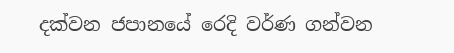දක්වන ජපානයේ රෙදි වර්ණ ගන්වන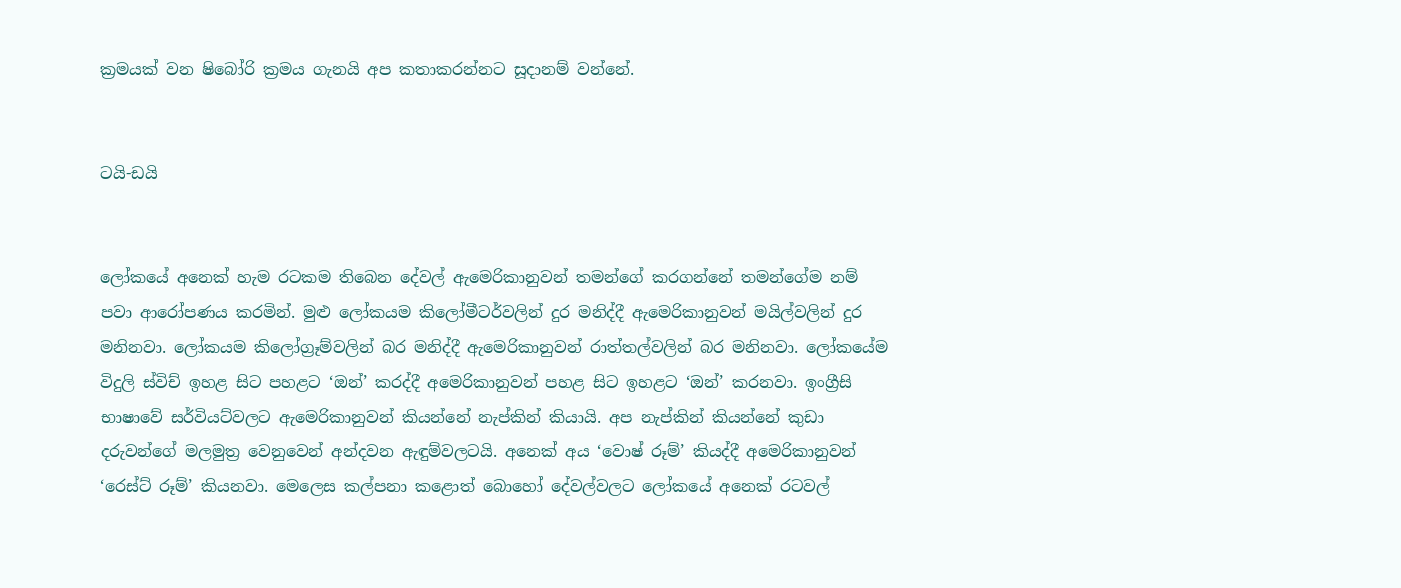ක්‍රමයක් වන ෂිබෝරි ක්‍රමය ගැනයි අප කතාකරන්නට සූදානම් වන්නේ.


ටයි-ඩයි


ලෝකයේ අනෙක් හැම රටකම තිබෙන දේවල් ඇමෙරිකානුවන් තමන්ගේ කරගන්නේ තමන්ගේම නම් පවා ආරෝපණය කරමින්. මුළු ලෝකයම කිලෝමීටර්වලින් දුර මනිද්දී ඇමෙරිකානුවන් මයිල්වලින් දුර මනිනවා. ලෝකයම කිලෝග්‍රෑම්වලින් බර මනිද්දී ඇමෙරිකානුවන් රාත්තල්වලින් බර මනිනවා. ලෝකයේම විදුලි ස්විච් ඉහළ සිට පහළට ‘ඔන්’ කරද්දී අමෙරිකානුවන් පහළ සිට ඉහළට ‘ඔන්’ කරනවා. ඉංග්‍රීසි භාෂාවේ සර්වියට්වලට ඇමෙරිකානුවන් කියන්නේ නැප්කින් කියායි. අප නැප්කින් කියන්නේ කුඩා දරුවන්ගේ මලමුත්‍ර වෙනුවෙන් අන්දවන ඇඳුම්වලටයි. අනෙක් අය ‘වොෂ් රූම්’ කියද්දී අමෙරිකානුවන් ‘රෙස්ට් රූම්’ කියනවා. මෙලෙස කල්පනා කළොත් බොහෝ දේවල්වලට ලෝකයේ අනෙක් රටවල්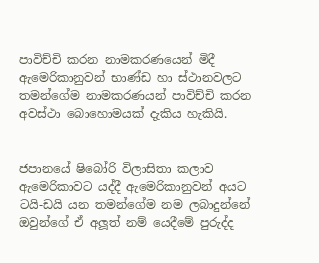පාවිච්චි කරන නාමකරණයෙන් මිදී ඇමෙරිකානුවන් භාණ්ඩ හා ස්ථානවලට තමන්ගේම නාමකරණයන් පාවිච්චි කරන අවස්ථා බොහොමයක් දැකිය හැකියි.


ජපානයේ ෂිබෝරි විලාසිතා කලාව ඇමෙරිකාවට යද්දී ඇමෙරිකානුවන් අයට ටයි-ඩයි යන තමන්ගේම නම ලබාදුන්නේ ඔවුන්ගේ ඒ අලූත් නම් යෙදීමේ පුරුද්ද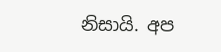නිසායි. අප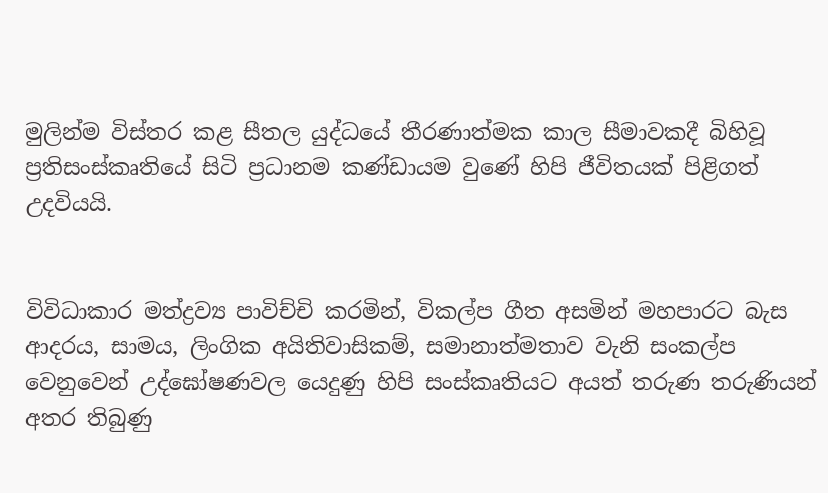මුලින්ම විස්තර කළ සීතල යුද්ධයේ තීරණාත්මක කාල සීමාවකදී බිහිවූ ප්‍රතිසංස්කෘතියේ සිටි ප්‍රධානම කණ්ඩායම වුණේ හිපි ජීවිතයක් පිළිගත් උදවියයි.


විවිධාකාර මත්ද්‍රව්‍ය පාවිච්චි කරමින්, විකල්ප ගීත අසමින් මහපාරට බැස ආදරය, සාමය, ලිංගික අයිතිවාසිකම්, සමානාත්මතාව වැනි සංකල්ප වෙනුවෙන් උද්ඝෝෂණවල යෙදුණු හිපි සංස්කෘතියට අයත් තරුණ තරුණියන් අතර තිබුණු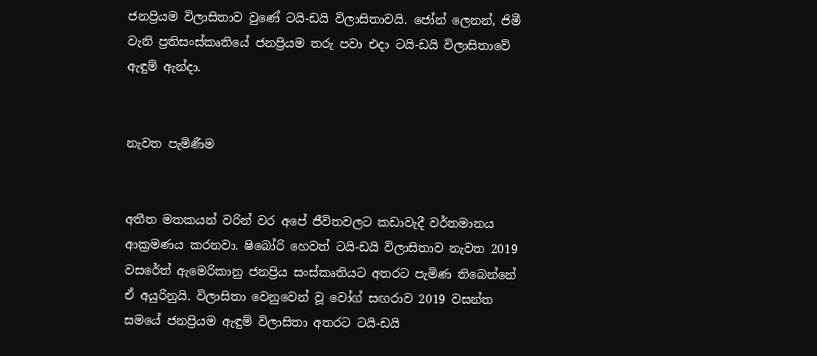ජනප්‍රියම විලාසිතාව වුණේ ටයි-ඩයි විලාසිතාවයි. ජෝන් ලෙනන්, ජිමී වැනි ප්‍රතිසංස්කෘතියේ ජනප්‍රියම තරු පවා එදා ටයි-ඩයි විලාසිතාවේ ඇඳුම් ඇන්දා.


නැවත පැමිණීම


අතීත මතකයන් වරින් වර අපේ ජීවිතවලට කඩාවැදී වර්තමානය ආක්‍රමණය කරනවා. ෂිබෝරි හෙවත් ටයි-ඩයි විලාසිතාව නැවත 2019 වසරේත් ඇමෙරිකානු ජනප්‍රිය සංස්කෘතියට අතරට පැමිණ තිබෙන්නේ ඒ අයුරිනුයි. විලාසිතා වෙනුවෙන් වූ වෝග් සඟරාව 2019 වසන්ත සමයේ ජනප්‍රියම ඇඳුම් විලාසිතා අතරට ටයි-ඩයි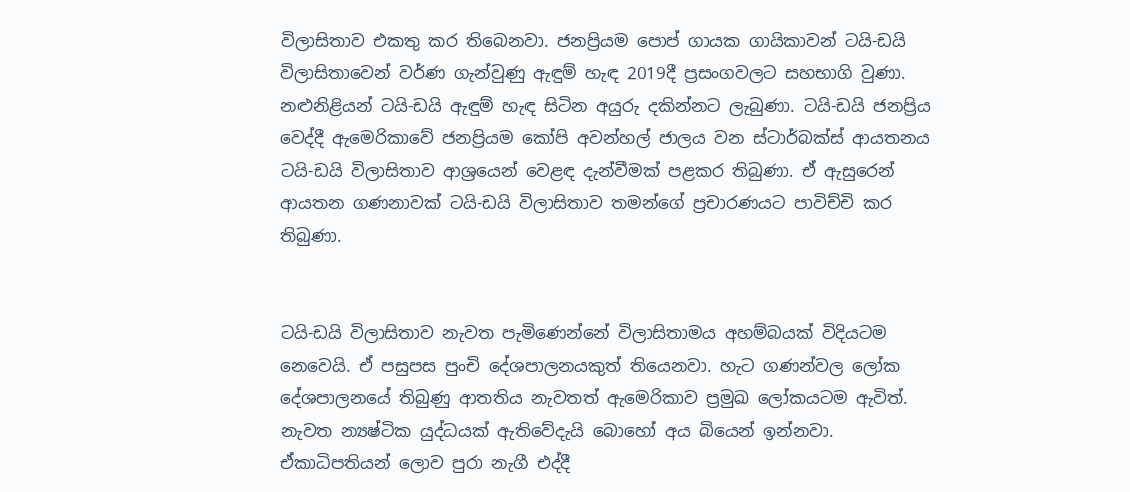විලාසිතාව එකතු කර තිබෙනවා. ජනප්‍රියම පොප් ගායක ගායිකාවන් ටයි-ඩයි විලාසිතාවෙන් වර්ණ ගැන්වුණු ඇඳුම් හැඳ 2019දී ප්‍රසංගවලට සහභාගි වුණා. නළුනිළියන් ටයි-ඩයි ඇඳුම් හැඳ සිටින අයුරු දකින්නට ලැබුණා. ටයි-ඩයි ජනප්‍රිය වෙද්දී ඇමෙරිකාවේ ජනප්‍රියම කෝපි අවන්හල් ජාලය වන ස්ටාර්බක්ස් ආයතනය ටයි-ඩයි විලාසිතාව ආශ්‍රයෙන් වෙළඳ දැන්වීමක් පළකර තිබුණා. ඒ ඇසුරෙන් ආයතන ගණනාවක් ටයි-ඩයි විලාසිතාව තමන්ගේ ප්‍රචාරණයට පාවිච්චි කර තිබුණා.


ටයි-ඩයි විලාසිතාව නැවත පැමිණෙන්නේ විලාසිතාමය අහම්බයක් විදියටම නෙවෙයි. ඒ පසුපස පුංචි දේශපාලනයකුත් තියෙනවා. හැට ගණන්වල ලෝක දේශපාලනයේ තිබුණු ආතතිය නැවතත් ඇමෙරිකාව ප්‍රමුඛ ලෝකයටම ඇවිත්. නැවත න්‍යෂ්ටික යුද්ධයක් ඇතිවේදැයි බොහෝ අය බියෙන් ඉන්නවා. ඒකාධිපතියන් ලොව පුරා නැගී එද්දී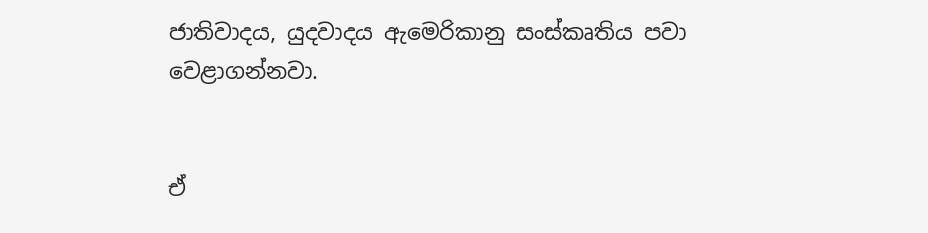ජාතිවාදය, යුදවාදය ඇමෙරිකානු සංස්කෘතිය පවා වෙළාගන්නවා.


ඒ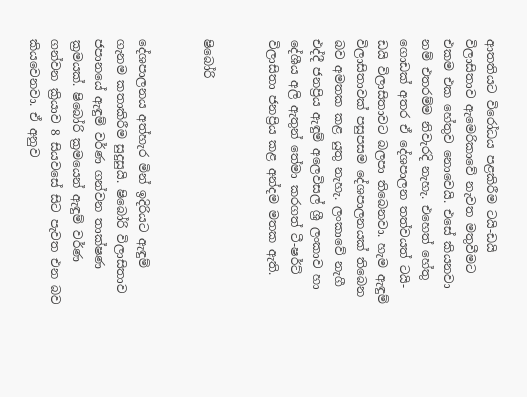ආතතියට විරෝධය පළකිරීම ටයි-ඩයි විලාසිතාව ඇමෙරිකාවේ නැවත මතුවීමට එකම එක හේතුව නොවෙයි. එසේ කියනවා නම් එතරම්ම නිවැරදි නැහැ. එහෙත් හේතු ගොඩක් අතර ඒ දේශපාලන තත්වයත් ටයි-ඩයි විලාසිතාවට බලපා තිබෙනවා. හැම ඇඳුම් විලාසිතාවක් පසුපසම දේශපාලනයක් තිබෙන බව අමතක කළ යුතු නැහැ. ලංකාවේ නැගී එද්දී ජනප්‍රිය ඇඳුම් අලෙවිසල් ශ්‍රී ලංකාව හා දේශීය අලි ඇතුන් තේමා කරගත් ටී-ෂර්ට් විලාසිතා ජනප්‍රිය කළ අන්දම මතක ඇති.


ෂිබෝරි


දේශපාලනය අත්හැර මින් ඉදිරියට ඇඳුම් ගැනම කතාකිරීම සුදුසුයි. ෂිබෝරි විලාසිතාව ජපානයේ ඇඳුම් වර්ණ ගන්වන තාක්ෂණ ක්‍රමයක්. ෂිබෝරි ක්‍රමයෙන් ඇඳුම් වර්ණ ගන්වන ක්‍රියාව 8 සියවසේ සිට පැවත එන බව කියවෙනවා. ඒ අනුව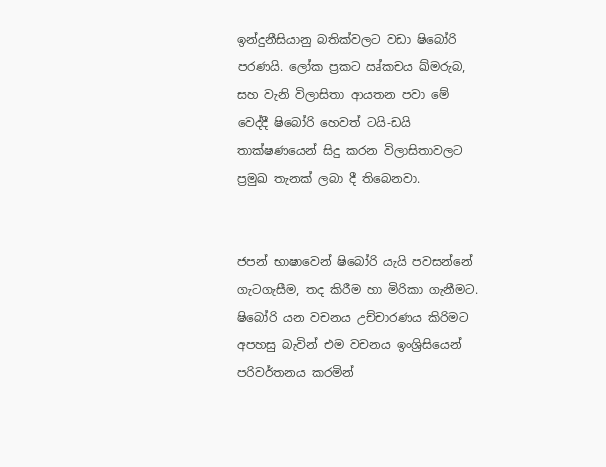ඉන්දුනීසියානු බතික්වලට වඩා ෂිබෝරි පරණයි. ලෝක ප්‍රකට ඍ්කචය ඛ්මරුබ, සහ වැනි විලාසිතා ආයතන පවා මේ වෙද්දී ෂිබෝරි හෙවත් ටයි-ඩයි තාක්ෂණයෙන් සිදු කරන විලාසිතාවලට ප්‍රමුඛ තැනක් ලබා දී තිබෙනවා.


ජපන් භාෂාවෙන් ෂිබෝරි යැයි පවසන්නේ ගැටගැසීම, තද කිරීම හා මිරිකා ගැනීමට. ෂිබෝරි යන වචනය උච්චාරණය කිරිමට අපහසු බැවින් එම වචනය ඉංශ්‍රිසියෙන් පරිවර්තනය කරමින්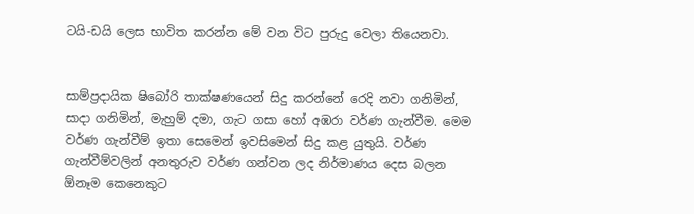ටයි-ඩයි ලෙස භාවිත කරන්න මේ වන විට පුරුදු වෙලා තියෙනවා.


සාම්ප්‍රදායික ෂිබෝරි තාක්ෂණයෙන් සිදු කරන්නේ රෙදි නවා ගනිමින්, සාදා ගනිමින්, මැහුම් දමා, ගැට ගසා හෝ අඹරා වර්ණ ගැන්වීම. මෙම වර්ණ ගැන්වීම් ඉතා සෙමෙන් ඉවසිමෙන් සිදු කළ යුතුයි. වර්ණ ගැන්වීම්වලින් අනතුරුව වර්ණ ගන්වන ලද නිර්මාණය දෙස බලන ඕනෑම කෙනෙකුට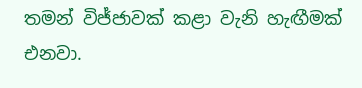තමන් විජ්ජාවක් කළා වැනි හැඟීමක් එනවා.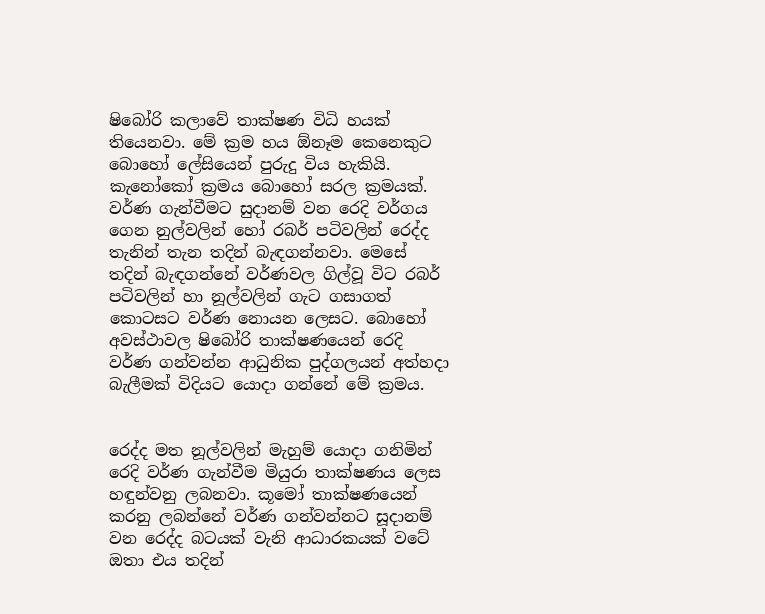ෂිබෝරි කලාවේ තාක්ෂණ විධි හයක් තියෙනවා. මේ ක්‍රම හය ඕනෑම කෙනෙකුට බොහෝ ලේසියෙන් පුරුදු විය හැකියි. කැනෝකෝ ක්‍රමය බොහෝ සරල ක්‍රමයක්. වර්ණ ගැන්වීමට සුදානම් වන රෙදි වර්ගය ගෙන නුල්වලින් හෝ රබර් පටිවලින් රෙද්ද තැනින් තැන තදින් බැඳගන්නවා. මෙසේ තදින් බැඳගන්නේ වර්ණවල ගිල්වූ විට රබර් පටිවලින් හා නූල්වලින් ගැට ගසාගත් කොටසට වර්ණ නොයන ලෙසට. බොහෝ අවස්ථාවල ෂිබෝරි තාක්ෂණයෙන් රෙදි වර්ණ ගන්වන්න ආධුනික පුද්ගලයන් අත්හදා බැලීමක් විදියට යොදා ගන්නේ මේ ක්‍රමය.


රෙද්ද මත නූල්වලින් මැහුම් යොදා ගනිමින් රෙදි වර්ණ ගැන්වීම මියුරා තාක්ෂණය ලෙස හඳුන්වනු ලබනවා. කූමෝ තාක්ෂණයෙන් කරනු ලබන්නේ වර්ණ ගන්වන්නට සූදානම් වන රෙද්ද බටයක් වැනි ආධාරකයක් වටේ ඔතා එය තදින්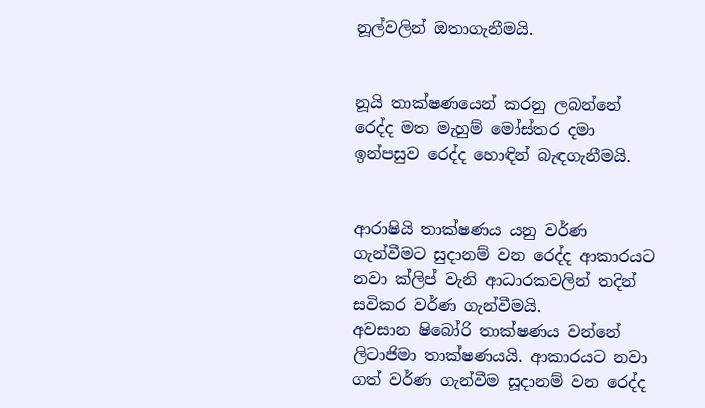නූල්වලින් ඔතාගැනීමයි.


නූයි තාක්ෂණයෙන් කරනු ලබන්නේ රෙද්ද මත මැහුම් මෝස්තර දමා ඉන්පසුව රෙද්ද හොඳින් බැඳගැනීමයි.


ආරාෂියි තාක්ෂණය යනු වර්ණ ගැන්වීමට සුදානම් වන රෙද්ද ආකාරයට නවා ක්ලිප් වැනි ආධාරකවලින් තදින් සවිකර වර්ණ ගැන්වීමයි.
අවසාන ෂිබෝරි තාක්ෂණය වන්නේ ලිටාජිමා තාක්ෂණයයි. ආකාරයට නවා ගත් වර්ණ ගැන්වීම සූදානම් වන රෙද්ද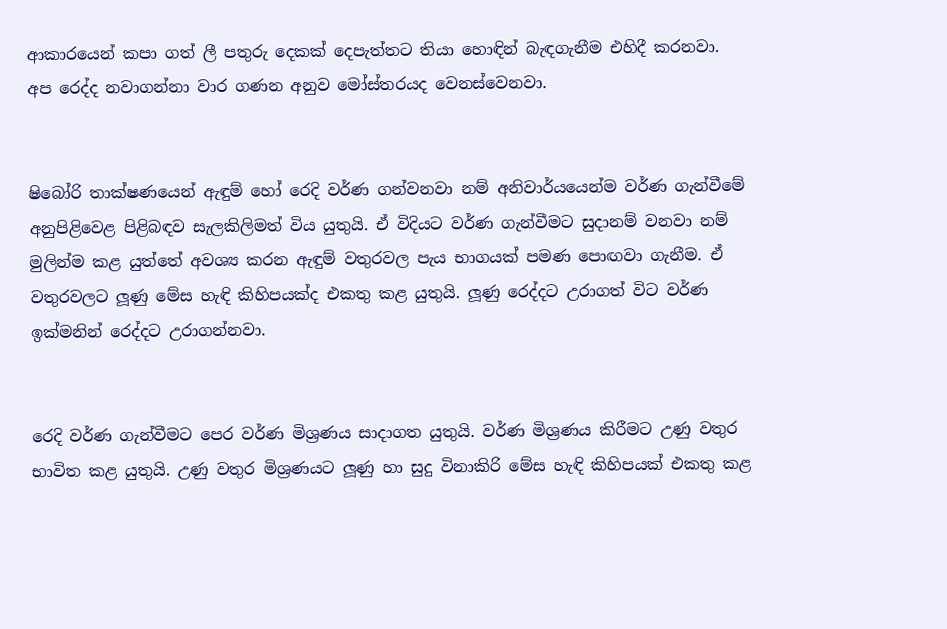ආකාරයෙන් කපා ගත් ලී පතුරු දෙකක් දෙපැත්තට තියා හොඳින් බැඳගැනීම එහිදී කරනවා. අප රෙද්ද නවාගන්නා වාර ගණන අනුව මෝස්තරයද වෙනස්වෙනවා.


ෂිබෝරි තාක්ෂණයෙන් ඇඳුම් හෝ රෙදි වර්ණ ගන්වනවා නම් අනිවාර්යයෙන්ම වර්ණ ගැන්වීමේ අනුපිළිවෙළ පිළිබඳව සැලකිලිමත් විය යුතුයි. ඒ විදියට වර්ණ ගැන්වීමට සුදානම් වනවා නම් මුලින්ම කළ යුත්තේ අවශ්‍ය කරන ඇඳුම් වතුරවල පැය භාගයක් පමණ පොඟවා ගැනීම. ඒ වතුරවලට ලූණු මේස හැඳි කිහිපයක්ද එකතු කළ යුතුයි. ලූණු රෙද්දට උරාගත් විට වර්ණ ඉක්මනින් රෙද්දට උරාගන්නවා.


රෙදි වර්ණ ගැන්වීමට පෙර වර්ණ මිශ්‍රණය සාදාගත යුතුයි. වර්ණ මිශ්‍රණය කිරීමට උණු වතුර භාවිත කළ යුතුයි. උණු වතුර මිශ්‍රණයට ලූණු හා සුදු විනාකිරි මේස හැඳි කිහිපයක් එකතු කළ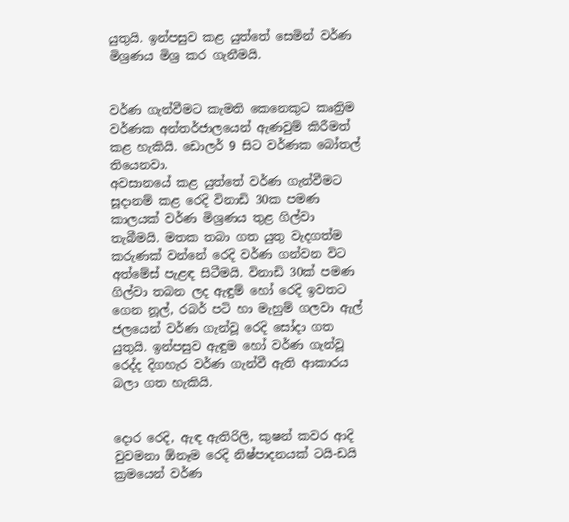යුතුයි. ඉන්පසුව කළ යුත්තේ සෙමින් වර්ණ මිශ්‍රණය මිශ්‍ර කර ගැනීමයි.


වර්ණ ගැන්වීමට කැමති කෙනෙකුට කෘත්‍රිම වර්ණක අන්තර්ජාලයෙන් ඇණවුම් කිරීමත් කළ හැකියි. ඩොලර් 9 සිට වර්ණක බෝතල් තියෙනවා.
අවසානයේ කළ යුත්තේ වර්ණ ගැන්වීමට සූදානම් කළ රෙදි විනාඩි 30ක පමණ කාලයක් වර්ණ මිශ්‍රණය තුළ ගිල්වා තැබීමයි. මතක තබා ගත යුතු වැදගත්ම කරුණක් වන්නේ රෙදි වර්ණ ගන්වන විට අත්මේස් පැළඳ සිටීමයි. විනාඩි 30ක් පමණ ගිල්වා තබන ලද ඇඳුම් හෝ රෙදි ඉවතට ගෙන නූල්, රබර් පටි හා මැහුම් ගලවා ඇල් ජලයෙන් වර්ණ ගැන්වූ රෙදි සෝදා ගත යුතුයි. ඉන්පසුව ඇඳුම හෝ වර්ණ ගැන්වූ රෙද්ද දිගහැර වර්ණ ගැන්වී ඇති ආකාරය බලා ගත හැකියි.


දොර රෙදි, ඇඳ ඇතිරිලි, කුෂන් කවර ආදි වුවමනා ඕනෑම රෙදි නිෂ්පාදනයක් ටයි-ඩයි ක්‍රමයෙන් වර්ණ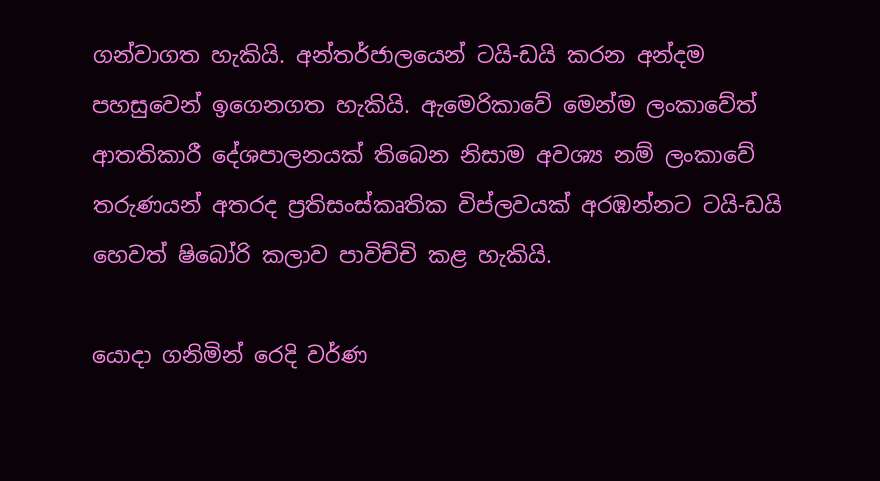ගන්වාගත හැකියි. අන්තර්ජාලයෙන් ටයි-ඩයි කරන අන්දම පහසුවෙන් ඉගෙනගත හැකියි. ඇමෙරිකාවේ මෙන්ම ලංකාවේත් ආතතිකාරී දේශපාලනයක් තිබෙන නිසාම අවශ්‍ය නම් ලංකාවේ තරුණයන් අතරද ප්‍රතිසංස්කෘතික විප්ලවයක් අරඹන්නට ටයි-ඩයි හෙවත් ෂිබෝරි කලාව පාවිච්චි කළ හැකියි.

යොදා ගනිමින් රෙදි වර්ණ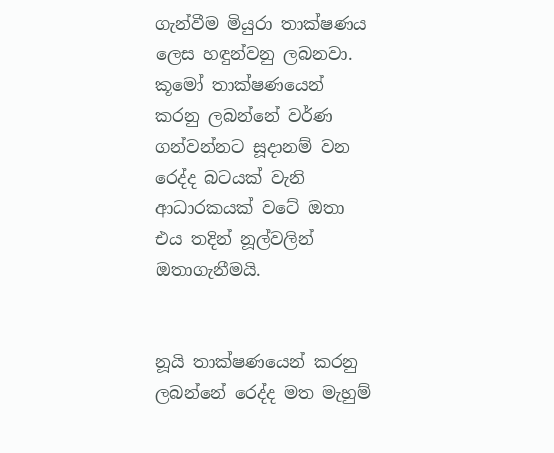ගැන්වීම මියුරා තාක්ෂණය ලෙස හඳුන්වනු ලබනවා. කූමෝ තාක්ෂණයෙන් කරනු ලබන්නේ වර්ණ ගන්වන්නට සූදානම් වන රෙද්ද බටයක් වැනි ආධාරකයක් වටේ ඔතා එය තදින් නූල්වලින් ඔතාගැනීමයි.


නූයි තාක්ෂණයෙන් කරනු ලබන්නේ රෙද්ද මත මැහුම්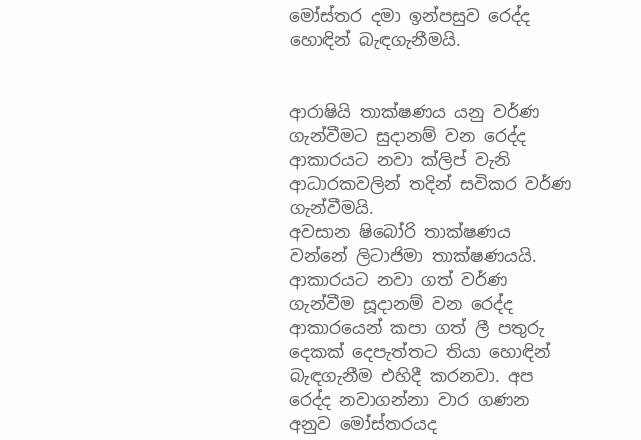මෝස්තර දමා ඉන්පසුව රෙද්ද හොඳින් බැඳගැනීමයි.


ආරාෂියි තාක්ෂණය යනු වර්ණ ගැන්වීමට සුදානම් වන රෙද්ද ආකාරයට නවා ක්ලිප් වැනි ආධාරකවලින් තදින් සවිකර වර්ණ ගැන්වීමයි.
අවසාන ෂිබෝරි තාක්ෂණය වන්නේ ලිටාජිමා තාක්ෂණයයි. ආකාරයට නවා ගත් වර්ණ ගැන්වීම සූදානම් වන රෙද්ද ආකාරයෙන් කපා ගත් ලී පතුරු දෙකක් දෙපැත්තට තියා හොඳින් බැඳගැනීම එහිදී කරනවා. අප රෙද්ද නවාගන්නා වාර ගණන අනුව මෝස්තරයද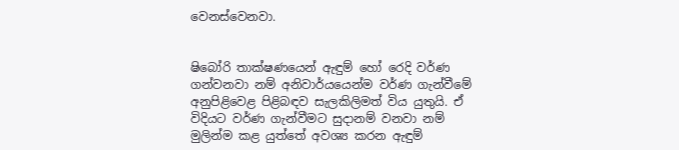වෙනස්වෙනවා.


ෂිබෝරි තාක්ෂණයෙන් ඇඳුම් හෝ රෙදි වර්ණ ගන්වනවා නම් අනිවාර්යයෙන්ම වර්ණ ගැන්වීමේ අනුපිළිවෙළ පිළිබඳව සැලකිලිමත් විය යුතුයි. ඒ විදියට වර්ණ ගැන්වීමට සුදානම් වනවා නම් මුලින්ම කළ යුත්තේ අවශ්‍ය කරන ඇඳුම්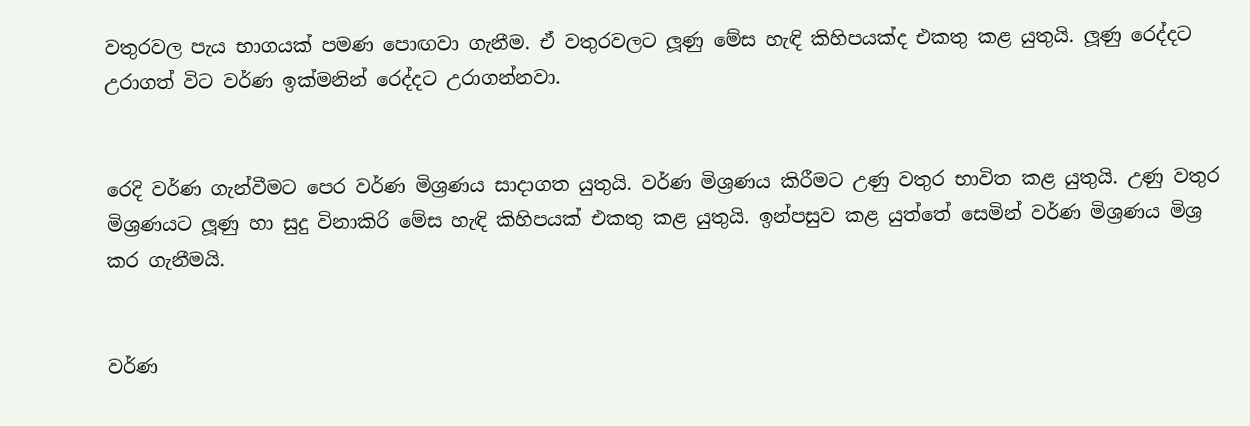වතුරවල පැය භාගයක් පමණ පොඟවා ගැනීම. ඒ වතුරවලට ලූණු මේස හැඳි කිහිපයක්ද එකතු කළ යුතුයි. ලූණු රෙද්දට උරාගත් විට වර්ණ ඉක්මනින් රෙද්දට උරාගන්නවා.


රෙදි වර්ණ ගැන්වීමට පෙර වර්ණ මිශ්‍රණය සාදාගත යුතුයි. වර්ණ මිශ්‍රණය කිරීමට උණු වතුර භාවිත කළ යුතුයි. උණු වතුර මිශ්‍රණයට ලූණු හා සුදු විනාකිරි මේස හැඳි කිහිපයක් එකතු කළ යුතුයි. ඉන්පසුව කළ යුත්තේ සෙමින් වර්ණ මිශ්‍රණය මිශ්‍ර කර ගැනීමයි.


වර්ණ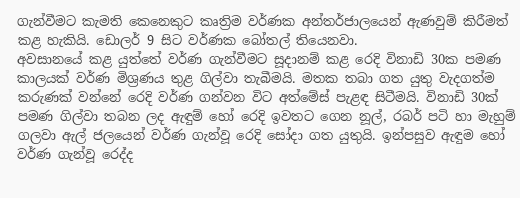ගැන්වීමට කැමති කෙනෙකුට කෘත්‍රිම වර්ණක අන්තර්ජාලයෙන් ඇණවුම් කිරීමත් කළ හැකියි. ඩොලර් 9 සිට වර්ණක බෝතල් තියෙනවා.
අවසානයේ කළ යුත්තේ වර්ණ ගැන්වීමට සූදානම් කළ රෙදි විනාඩි 30ක පමණ කාලයක් වර්ණ මිශ්‍රණය තුළ ගිල්වා තැබීමයි. මතක තබා ගත යුතු වැදගත්ම කරුණක් වන්නේ රෙදි වර්ණ ගන්වන විට අත්මේස් පැළඳ සිටීමයි. විනාඩි 30ක් පමණ ගිල්වා තබන ලද ඇඳුම් හෝ රෙදි ඉවතට ගෙන නූල්, රබර් පටි හා මැහුම් ගලවා ඇල් ජලයෙන් වර්ණ ගැන්වූ රෙදි සෝදා ගත යුතුයි. ඉන්පසුව ඇඳුම හෝ වර්ණ ගැන්වූ රෙද්ද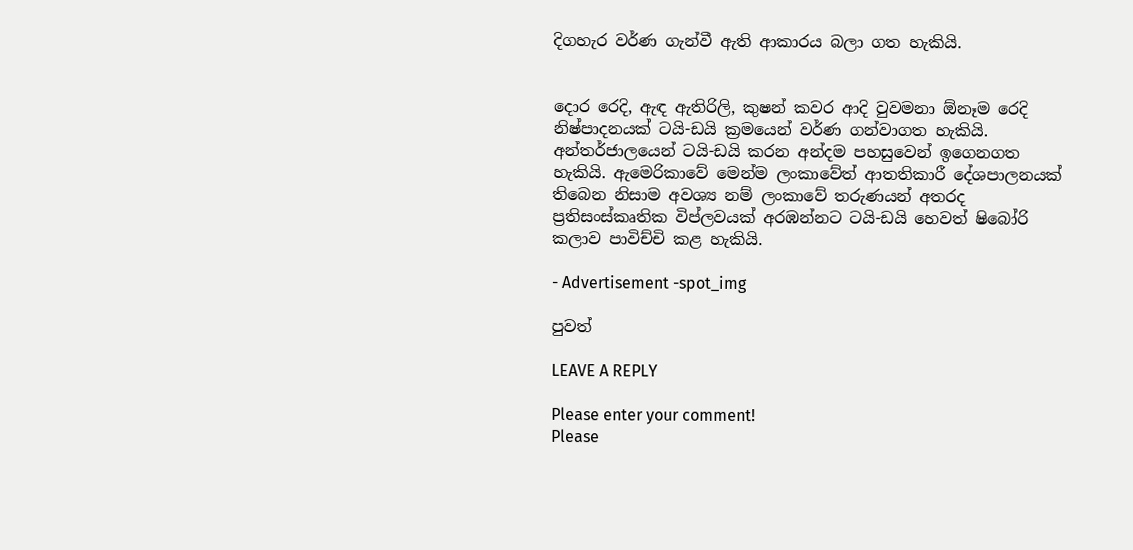දිගහැර වර්ණ ගැන්වී ඇති ආකාරය බලා ගත හැකියි.


දොර රෙදි, ඇඳ ඇතිරිලි, කුෂන් කවර ආදි වුවමනා ඕනෑම රෙදි නිෂ්පාදනයක් ටයි-ඩයි ක්‍රමයෙන් වර්ණ ගන්වාගත හැකියි. අන්තර්ජාලයෙන් ටයි-ඩයි කරන අන්දම පහසුවෙන් ඉගෙනගත හැකියි. ඇමෙරිකාවේ මෙන්ම ලංකාවේත් ආතතිකාරී දේශපාලනයක් තිබෙන නිසාම අවශ්‍ය නම් ලංකාවේ තරුණයන් අතරද ප්‍රතිසංස්කෘතික විප්ලවයක් අරඹන්නට ටයි-ඩයි හෙවත් ෂිබෝරි කලාව පාවිච්චි කළ හැකියි.

- Advertisement -spot_img

පුවත්

LEAVE A REPLY

Please enter your comment!
Please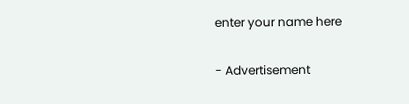enter your name here

- Advertisement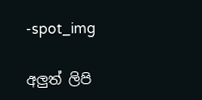-spot_img

අලුත් ලිපි